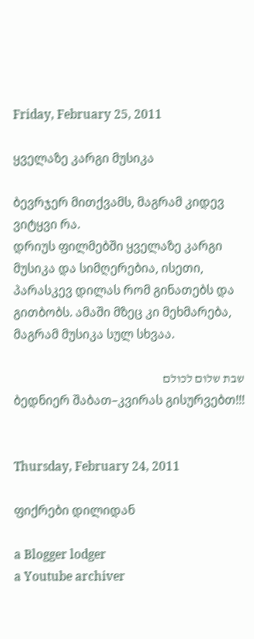Friday, February 25, 2011

ყველაზე კარგი მუსიკა

ბევრჯერ მითქვამს, მაგრამ კიდევ ვიტყვი რა.
დრიუს ფილმებში ყველაზე კარგი მუსიკა და სიმღერებია, ისეთი, პარასკევ დილას რომ გინათებს და გითბობს. ამაში მზეც კი მეხმარება, მაგრამ მუსიკა სულ სხვაა.

שבת שלום לכולם
ბედნიერ შაბათ–კვირას გისურვებთ!!!


Thursday, February 24, 2011

ფიქრები დილიდან

a Blogger lodger
a Youtube archiver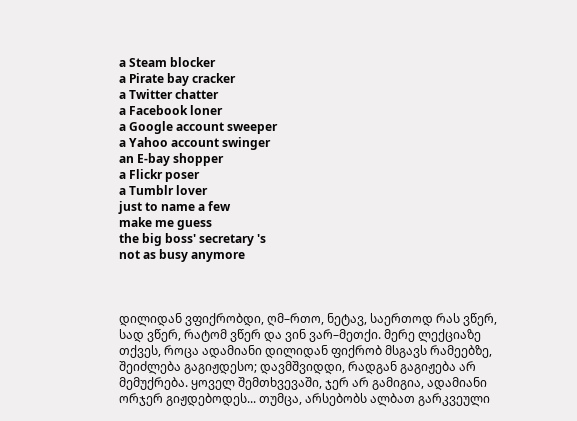a Steam blocker
a Pirate bay cracker
a Twitter chatter
a Facebook loner
a Google account sweeper
a Yahoo account swinger
an E-bay shopper
a Flickr poser
a Tumblr lover
just to name a few
make me guess
the big boss' secretary 's
not as busy anymore



დილიდან ვფიქრობდი, ღმ–რთო, ნეტავ, საერთოდ რას ვწერ, სად ვწერ, რატომ ვწერ და ვინ ვარ–მეთქი. მერე ლექციაზე თქვეს, როცა ადამიანი დილიდან ფიქრობ მსგავს რამეებზე, შეიძლება გაგიჟდესო; დავმშვიდდი, რადგან გაგიჟება არ მემუქრება. ყოველ შემთხვევაში, ჯერ არ გამიგია, ადამიანი ორჯერ გიჟდებოდეს... თუმცა, არსებობს ალბათ გარკვეული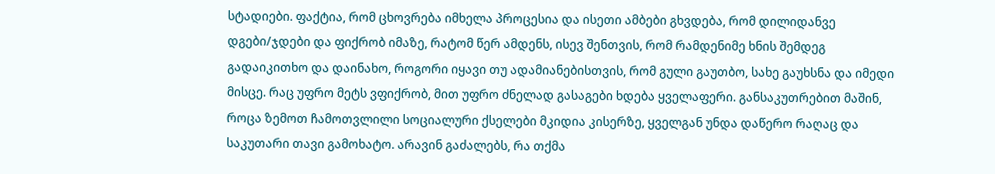სტადიები. ფაქტია, რომ ცხოვრება იმხელა პროცესია და ისეთი ამბები გხვდება, რომ დილიდანვე დგები/ჯდები და ფიქრობ იმაზე, რატომ წერ ამდენს, ისევ შენთვის, რომ რამდენიმე ხნის შემდეგ გადაიკითხო და დაინახო, როგორი იყავი თუ ადამიანებისთვის, რომ გული გაუთბო, სახე გაუხსნა და იმედი მისცე. რაც უფრო მეტს ვფიქრობ, მით უფრო ძნელად გასაგები ხდება ყველაფერი. განსაკუთრებით მაშინ, როცა ზემოთ ჩამოთვლილი სოციალური ქსელები მკიდია კისერზე, ყველგან უნდა დაწერო რაღაც და საკუთარი თავი გამოხატო. არავინ გაძალებს, რა თქმა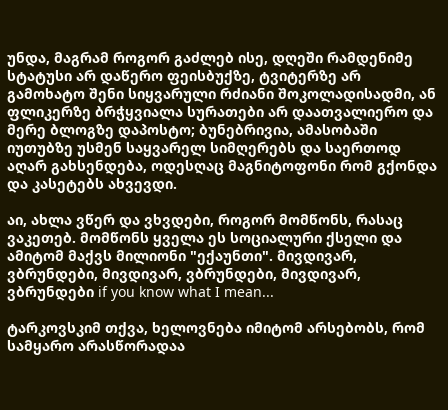უნდა, მაგრამ როგორ გაძლებ ისე, დღეში რამდენიმე სტატუსი არ დაწერო ფეისბუქზე, ტვიტერზე არ გამოხატო შენი სიყვარული რძიანი შოკოლადისადმი, ან ფლიკერზე ბრჭყვიალა სურათები არ დაათვალიერო და მერე ბლოგზე დაპოსტო; ბუნებრივია, ამასობაში იუთუბზე უსმენ საყვარელ სიმღერებს და საერთოდ აღარ გახსენდება, ოდესღაც მაგნიტოფონი რომ გქონდა და კასეტებს ახვევდი.

აი, ახლა ვწერ და ვხვდები, როგორ მომწონს, რასაც ვაკეთებ. მომწონს ყველა ეს სოციალური ქსელი და ამიტომ მაქვს მილიონი "ექაუნთი". მივდივარ, ვბრუნდები, მივდივარ, ვბრუნდები, მივდივარ, ვბრუნდები if you know what I mean...

ტარკოვსკიმ თქვა, ხელოვნება იმიტომ არსებობს, რომ სამყარო არასწორადაა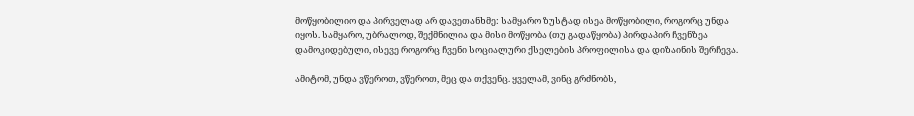მოწყობილიო და პირველად არ დავეთანხმე: სამყარო ზუსტად ისეა მოწყობილი, როგორც უნდა იყოს. სამყარო, უბრალოდ, შექმნილია და მისი მოწყობა (თუ გადაწყობა) პირდაპირ ჩვენზეა დამოკიდებული, ისევე როგორც ჩვენი სოციალური ქსელების პროფილისა და დიზაინის შერჩევა.

ამიტომ, უნდა ვწეროთ, ვწეროთ, მეც და თქვენც. ყველამ, ვინც გრძნობს,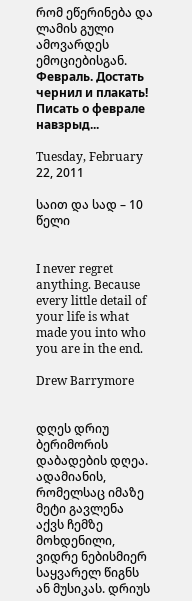რომ ეწერინება და ლამის გული ამოვარდეს ემოციებისგან.
Февраль. Достать чернил и плакать! Писать о феврале навзрыд...

Tuesday, February 22, 2011

საით და სად – 10 წელი


I never regret anything. Because every little detail of your life is what made you into who you are in the end.

Drew Barrymore


დღეს დრიუ ბერიმორის დაბადების დღეა. ადამიანის, რომელსაც იმაზე მეტი გავლენა აქვს ჩემზე მოხდენილი, ვიდრე ნებისმიერ საყვარელ წიგნს ან მუსიკას. დრიუს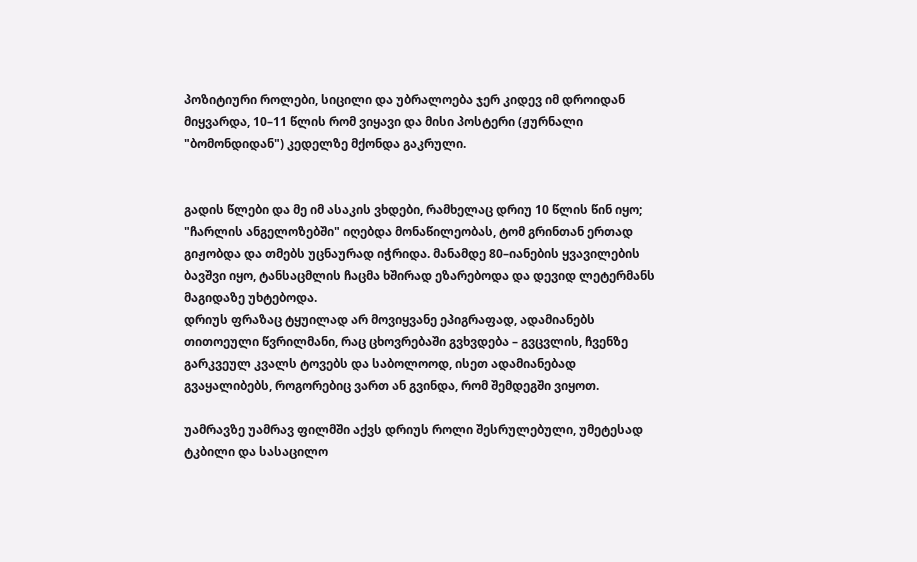პოზიტიური როლები, სიცილი და უბრალოება ჯერ კიდევ იმ დროიდან მიყვარდა, 10–11 წლის რომ ვიყავი და მისი პოსტერი (ჟურნალი "ბომონდიდან") კედელზე მქონდა გაკრული.


გადის წლები და მე იმ ასაკის ვხდები, რამხელაც დრიუ 10 წლის წინ იყო; "ჩარლის ანგელოზებში" იღებდა მონაწილეობას, ტომ გრინთან ერთად გიჟობდა და თმებს უცნაურად იჭრიდა. მანამდე 80–იანების ყვავილების ბავშვი იყო, ტანსაცმლის ჩაცმა ხშირად ეზარებოდა და დევიდ ლეტერმანს მაგიდაზე უხტებოდა.
დრიუს ფრაზაც ტყუილად არ მოვიყვანე ეპიგრაფად, ადამიანებს თითოეული წვრილმანი, რაც ცხოვრებაში გვხვდება – გვცვლის, ჩვენზე გარკვეულ კვალს ტოვებს და საბოლოოდ, ისეთ ადამიანებად გვაყალიბებს, როგორებიც ვართ ან გვინდა, რომ შემდეგში ვიყოთ.

უამრავზე უამრავ ფილმში აქვს დრიუს როლი შესრულებული, უმეტესად ტკბილი და სასაცილო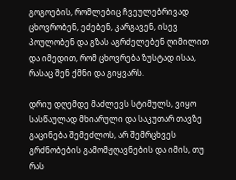გოგოების, რომლებიც ჩვეულებრივად ცხოვრობენ, ეძებენ, კარგავენ, ისევ პოულობენ და გზას აგრძელებენ ღიმილით და იმედით, რომ ცხოვრება ზუსტად ისაა, რასაც შენ ქმნი და გიყვარს.

დრიუ დღემდე მაძლევს სტიმულს, ვიყო სასწაულად მხიარული და საკუთარ თავზე გაცინება შემეძლოს, არ შემრცხვეს გრძნობების გამომჟღავნების და იმის, თუ რას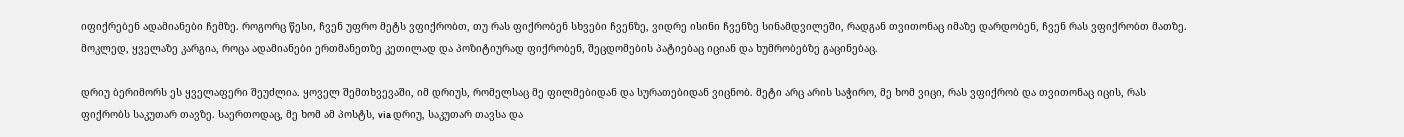იფიქრებენ ადამიანები ჩემზე. როგორც წესი, ჩვენ უფრო მეტს ვფიქრობთ, თუ რას ფიქრობენ სხვები ჩვენზე, ვიდრე ისინი ჩვენზე სინამდვილეში, რადგან თვითონაც იმაზე დარდობენ, ჩვენ რას ვფიქრობთ მათზე. მოკლედ, ყველაზე კარგია, როცა ადამიანები ერთმანეთზე კეთილად და პოზიტიურად ფიქრობენ, შეცდომების პატიებაც იციან და ხუმრობებზე გაცინებაც.

დრიუ ბერიმორს ეს ყველაფერი შეუძლია. ყოველ შემთხვევაში, იმ დრიუს, რომელსაც მე ფილმებიდან და სურათებიდან ვიცნობ. მეტი არც არის საჭირო, მე ხომ ვიცი, რას ვფიქრობ და თვითონაც იცის, რას ფიქრობს საკუთარ თავზე. საერთოდაც, მე ხომ ამ პოსტს, via დრიუ, საკუთარ თავსა და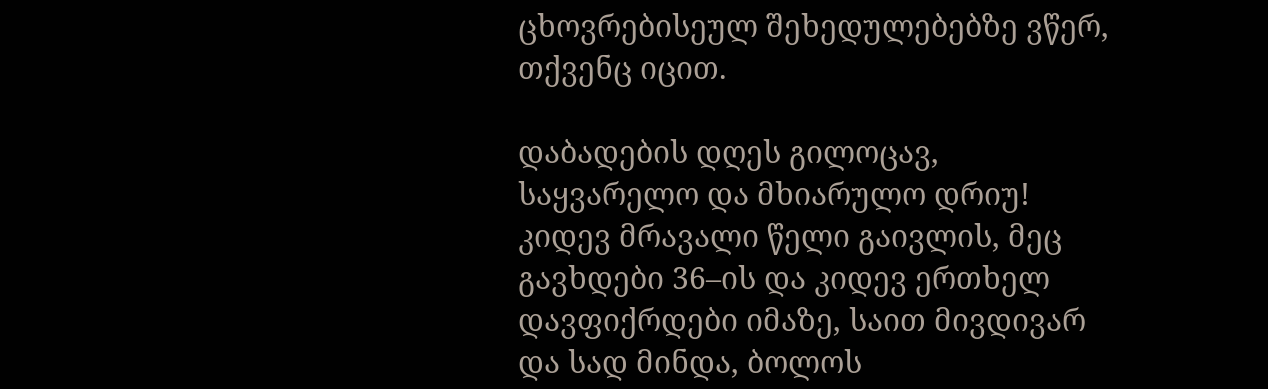ცხოვრებისეულ შეხედულებებზე ვწერ, თქვენც იცით.

დაბადების დღეს გილოცავ, საყვარელო და მხიარულო დრიუ! კიდევ მრავალი წელი გაივლის, მეც გავხდები 36–ის და კიდევ ერთხელ დავფიქრდები იმაზე, საით მივდივარ და სად მინდა, ბოლოს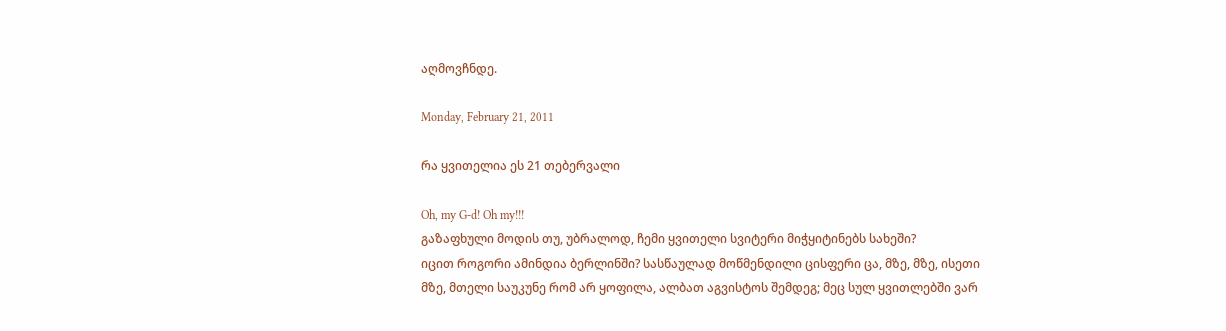აღმოვჩნდე.

Monday, February 21, 2011

რა ყვითელია ეს 21 თებერვალი

Oh, my G-d! Oh my!!!
გაზაფხული მოდის თუ, უბრალოდ, ჩემი ყვითელი სვიტერი მიჭყიტინებს სახეში?
იცით როგორი ამინდია ბერლინში? სასწაულად მოწმენდილი ცისფერი ცა, მზე, მზე, ისეთი მზე, მთელი საუკუნე რომ არ ყოფილა, ალბათ აგვისტოს შემდეგ; მეც სულ ყვითლებში ვარ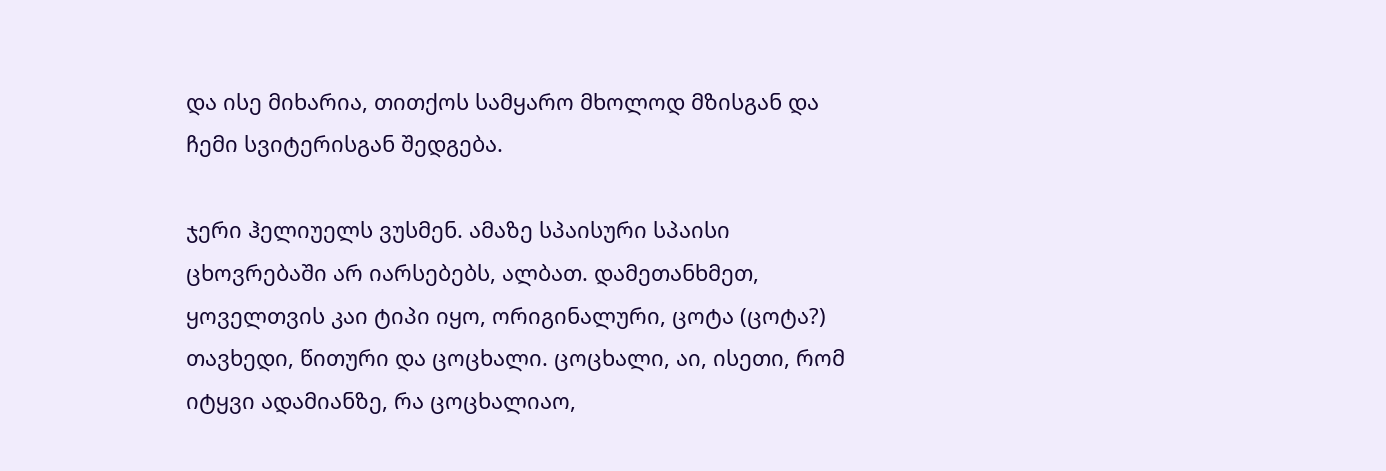და ისე მიხარია, თითქოს სამყარო მხოლოდ მზისგან და ჩემი სვიტერისგან შედგება.

ჯერი ჰელიუელს ვუსმენ. ამაზე სპაისური სპაისი ცხოვრებაში არ იარსებებს, ალბათ. დამეთანხმეთ, ყოველთვის კაი ტიპი იყო, ორიგინალური, ცოტა (ცოტა?) თავხედი, წითური და ცოცხალი. ცოცხალი, აი, ისეთი, რომ იტყვი ადამიანზე, რა ცოცხალიაო,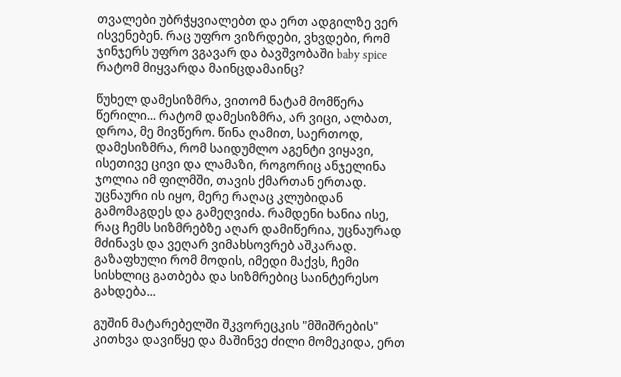თვალები უბრჭყვიალებთ და ერთ ადგილზე ვერ ისვენებენ. რაც უფრო ვიზრდები, ვხვდები, რომ ჯინჯერს უფრო ვგავარ და ბავშვობაში baby spice რატომ მიყვარდა მაინცდამაინც?

წუხელ დამესიზმრა, ვითომ ნატამ მომწერა წერილი... რატომ დამესიზმრა, არ ვიცი, ალბათ, დროა, მე მივწერო. წინა ღამით, საერთოდ, დამესიზმრა, რომ საიდუმლო აგენტი ვიყავი, ისეთივე ცივი და ლამაზი, როგორიც ანჯელინა ჯოლია იმ ფილმში, თავის ქმართან ერთად. უცნაური ის იყო, მერე რაღაც კლუბიდან გამომაგდეს და გამეღვიძა. რამდენი ხანია ისე, რაც ჩემს სიზმრებზე აღარ დამიწერია, უცნაურად მძინავს და ვეღარ ვიმახსოვრებ აშკარად. გაზაფხული რომ მოდის, იმედი მაქვს, ჩემი სისხლიც გათბება და სიზმრებიც საინტერესო გახდება...

გუშინ მატარებელში შკვორეცკის "მშიშრების" კითხვა დავიწყე და მაშინვე ძილი მომეკიდა, ერთ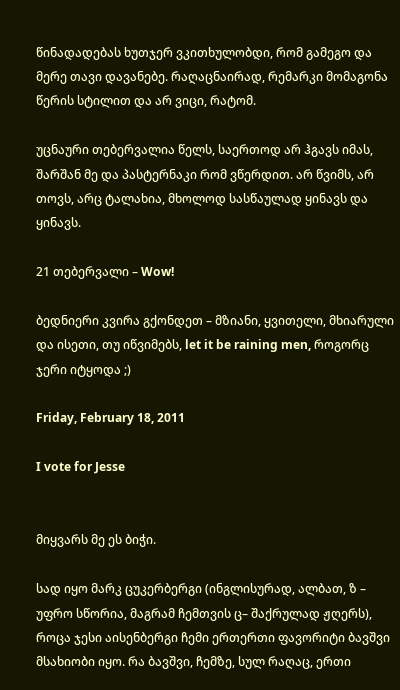წინადადებას ხუთჯერ ვკითხულობდი, რომ გამეგო და მერე თავი დავანებე. რაღაცნაირად, რემარკი მომაგონა წერის სტილით და არ ვიცი, რატომ.

უცნაური თებერვალია წელს, საერთოდ არ ჰგავს იმას, შარშან მე და პასტერნაკი რომ ვწერდით. არ წვიმს, არ თოვს, არც ტალახია, მხოლოდ სასწაულად ყინავს და ყინავს.

21 თებერვალი – Wow!

ბედნიერი კვირა გქონდეთ – მზიანი, ყვითელი, მხიარული და ისეთი, თუ იწვიმებს, let it be raining men, როგორც ჯერი იტყოდა ;)

Friday, February 18, 2011

I vote for Jesse


მიყვარს მე ეს ბიჭი.

სად იყო მარკ ცუკერბერგი (ინგლისურად, ალბათ, ზ – უფრო სწორია, მაგრამ ჩემთვის ც– შაქრულად ჟღერს), როცა ჯესი აისენბერგი ჩემი ერთერთი ფავორიტი ბავშვი მსახიობი იყო. რა ბავშვი, ჩემზე, სულ რაღაც, ერთი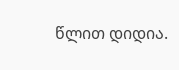წლით დიდია.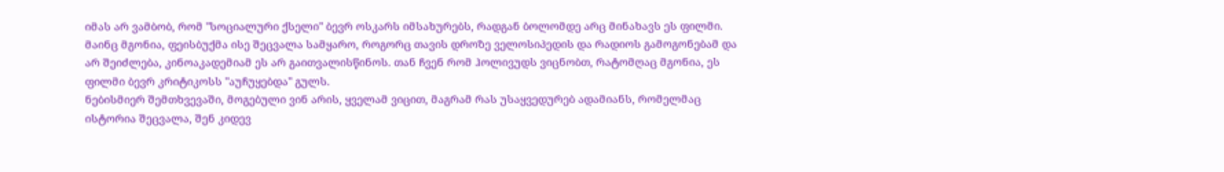იმას არ ვამბობ, რომ "სოციალური ქსელი" ბევრ ოსკარს იმსახურებს, რადგან ბოლომდე არც მინახავს ეს ფილმი. მაინც მგონია, ფეისბუქმა ისე შეცვალა სამყარო, როგორც თავის დროზე ველოსიპედის და რადიოს გამოგონებამ და არ შეიძლება, კინოაკადემიამ ეს არ გაითვალისწინოს. თან ჩვენ რომ ჰოლივუდს ვიცნობთ, რატომღაც მგონია, ეს ფილმი ბევრ კრიტიკოსს "აუჩუყებდა" გულს.
ნებისმიერ შემთხვევაში, მოგებული ვინ არის, ყველამ ვიცით, მაგრამ რას უსაყვედურებ ადამიანს, რომელმაც ისტორია შეცვალა, შენ კიდევ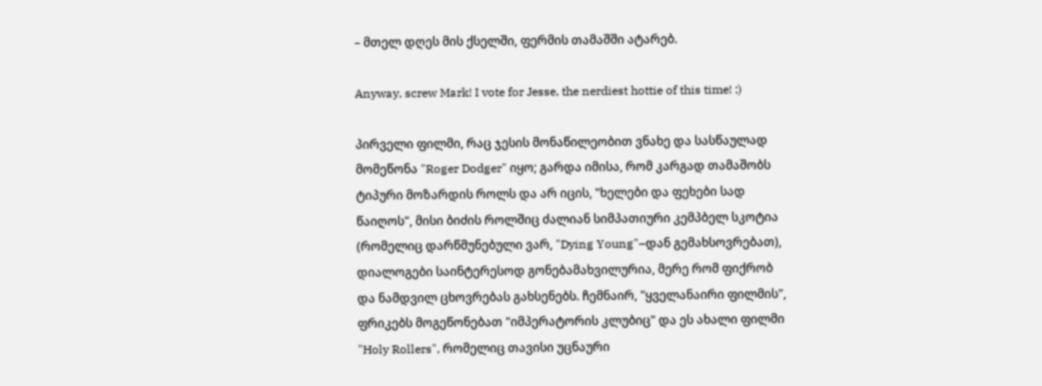– მთელ დღეს მის ქსელში, ფერმის თამაშში ატარებ.

Anyway, screw Mark! I vote for Jesse, the nerdiest hottie of this time! :)

პირველი ფილმი, რაც ჯესის მონაწილეობით ვნახე და სასწაულად მომეწონა "Roger Dodger" იყო; გარდა იმისა, რომ კარგად თამაშობს ტიპური მოზარდის როლს და არ იცის, "ხელები და ფეხები სად წაიღოს", მისი ბიძის როლშიც ძალიან სიმპათიური კემპბელ სკოტია (რომელიც დარწმუნებული ვარ, "Dying Young"–დან გემახსოვრებათ), დიალოგები საინტერესოდ გონებამახვილურია, მერე რომ ფიქრობ და ნამდვილ ცხოვრებას გახსენებს. ჩემნაირ, "ყველანაირი ფილმის", ფრიკებს მოგეწონებათ "იმპერატორის კლუბიც" და ეს ახალი ფილმი "Holy Rollers", რომელიც თავისი უცნაური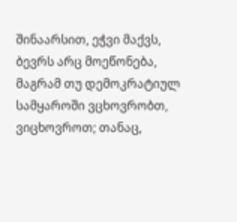შინაარსით, ეჭვი მაქვს, ბევრს არც მოეწონება, მაგრამ თუ დემოკრატიულ სამყაროში ვცხოვრობთ, ვიცხოვროთ; თანაც,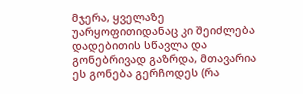მჯერა, ყველაზე უარყოფითიდანაც კი შეიძლება დადებითის სწავლა და გონებრივად გაზრდა, მთავარია ეს გონება გერჩოდეს (რა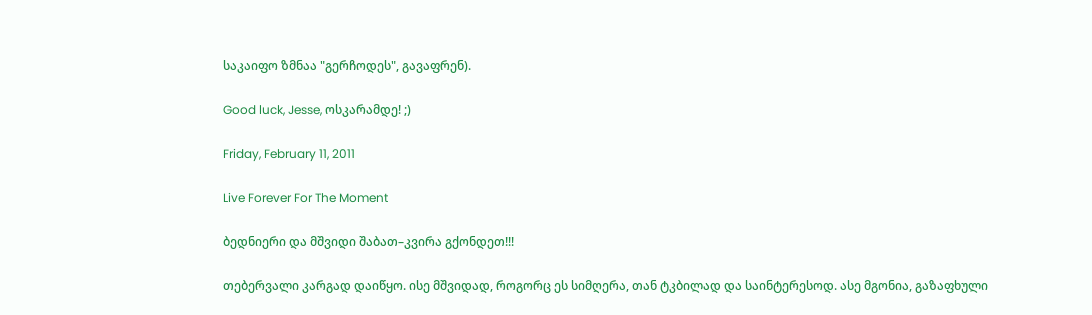საკაიფო ზმნაა "გერჩოდეს", გავაფრენ).

Good luck, Jesse, ოსკარამდე! ;)

Friday, February 11, 2011

Live Forever For The Moment

ბედნიერი და მშვიდი შაბათ–კვირა გქონდეთ!!!

თებერვალი კარგად დაიწყო. ისე მშვიდად, როგორც ეს სიმღერა, თან ტკბილად და საინტერესოდ. ასე მგონია, გაზაფხული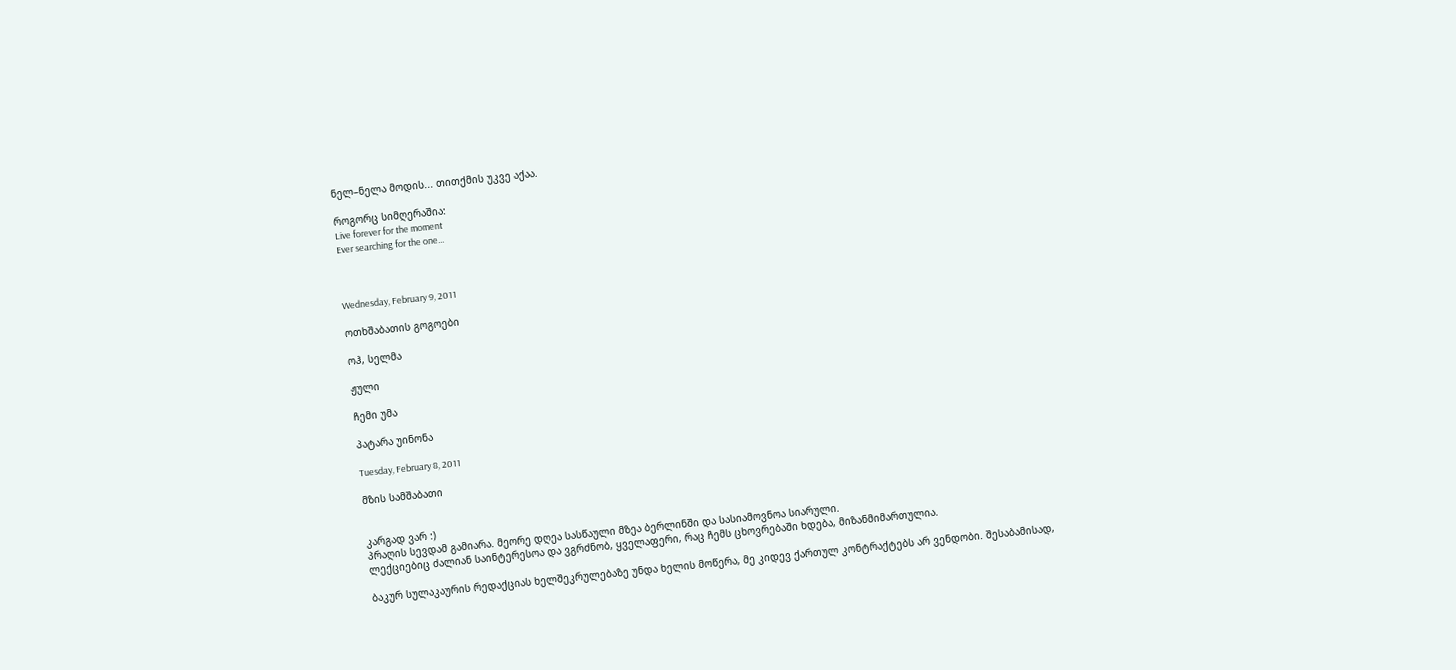ნელ–ნელა მოდის... თითქმის უკვე აქაა.

როგორც სიმღერაშია:
Live forever for the moment
Ever searching for the one...



Wednesday, February 9, 2011

ოთხშაბათის გოგოები

ოჰ, სელმა

ჟული

ჩემი უმა

პატარა უინონა

Tuesday, February 8, 2011

მზის სამშაბათი


კარგად ვარ :)
პრაღის სევდამ გამიარა. მეორე დღეა სასწაული მზეა ბერლინში და სასიამოვნოა სიარული.
ლექციებიც ძალიან საინტერესოა და ვგრძნობ, ყველაფერი, რაც ჩემს ცხოვრებაში ხდება, მიზანმიმართულია.

ბაკურ სულაკაურის რედაქციას ხელშეკრულებაზე უნდა ხელის მოწერა, მე კიდევ ქართულ კონტრაქტებს არ ვენდობი. შესაბამისად,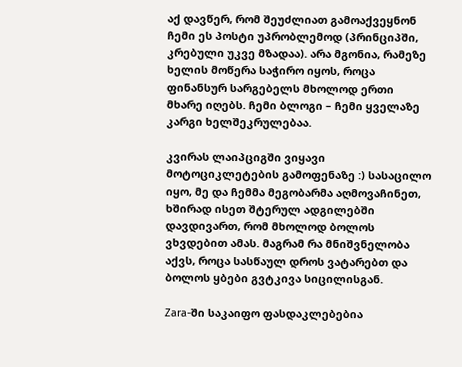აქ დავწერ, რომ შეუძლიათ გამოაქვეყნონ ჩემი ეს პოსტი უპრობლემოდ (პრინციპში, კრებული უკვე მზადაა). არა მგონია, რამეზე ხელის მოწერა საჭირო იყოს, როცა ფინანსურ სარგებელს მხოლოდ ერთი მხარე იღებს. ჩემი ბლოგი – ჩემი ყველაზე კარგი ხელშეკრულებაა.

კვირას ლაიპციგში ვიყავი მოტოციკლეტების გამოფენაზე :) სასაცილო იყო, მე და ჩემმა მეგობარმა აღმოვაჩინეთ, ხშირად ისეთ შტერულ ადგილებში დავდივართ, რომ მხოლოდ ბოლოს ვხვდებით ამას. მაგრამ რა მნიშვნელობა აქვს, როცა სასწაულ დროს ვატარებთ და ბოლოს ყბები გვტკივა სიცილისგან.

Zara-ში საკაიფო ფასდაკლებებია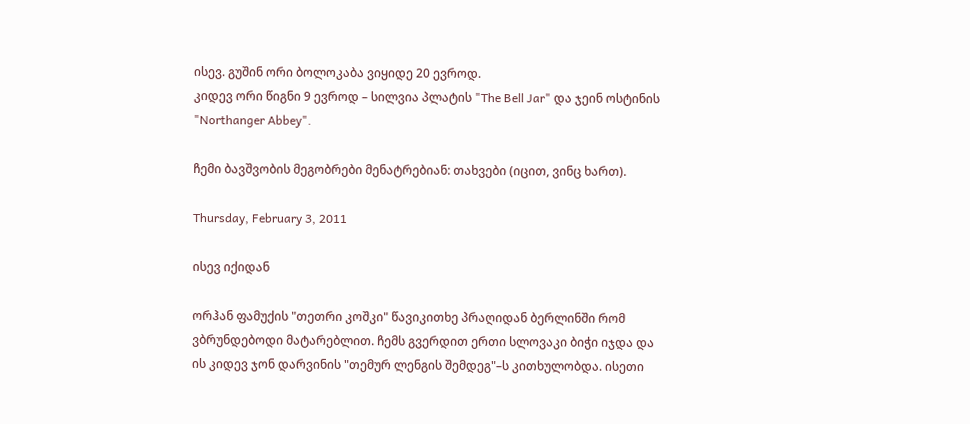ისევ. გუშინ ორი ბოლოკაბა ვიყიდე 20 ევროდ.
კიდევ ორი წიგნი 9 ევროდ – სილვია პლატის "The Bell Jar" და ჯეინ ოსტინის "Northanger Abbey".

ჩემი ბავშვობის მეგობრები მენატრებიან: თახვები (იცით, ვინც ხართ).

Thursday, February 3, 2011

ისევ იქიდან

ორჰან ფამუქის "თეთრი კოშკი" წავიკითხე პრაღიდან ბერლინში რომ ვბრუნდებოდი მატარებლით. ჩემს გვერდით ერთი სლოვაკი ბიჭი იჯდა და ის კიდევ ჯონ დარვინის "თემურ ლენგის შემდეგ"–ს კითხულობდა. ისეთი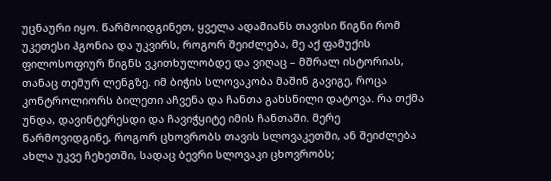უცნაური იყო. წარმოიდგინეთ, ყველა ადამიანს თავისი წიგნი რომ უკეთესი ჰგონია და უკვირს, როგორ შეიძლება, მე აქ ფამუქის ფილოსოფიურ წიგნს ვკითხულობდე და ვიღაც – მშრალ ისტორიას, თანაც თემურ ლენგზე. იმ ბიჭის სლოვაკობა მაშინ გავიგე, როცა კონტროლიორს ბილეთი აჩვენა და ჩანთა გახსნილი დატოვა. რა თქმა უნდა, დავინტერესდი და ჩავიჭყიტე იმის ჩანთაში. მერე წარმოვიდგინე, როგორ ცხოვრობს თავის სლოვაკეთში, ან შეიძლება ახლა უკვე ჩეხეთში, სადაც ბევრი სლოვაკი ცხოვრობს;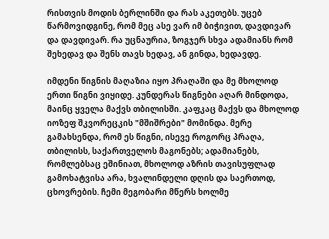რისთვის მოდის ბერლინში და რას აკეთებს. უცებ წარმოვიდგინე, რომ მეც ასე ვარ იმ ბიჭივით, დავდივარ და დავდივარ. რა უცნაურია, ზოგჯერ სხვა ადამიანს რომ შეხედავ და შენს თავს ხედავ, ან გინდა, ხედავდე.

იმდენი წიგნის მაღაზია იყო პრაღაში და მე მხოლოდ ერთი წიგნი ვიყიდე. კუნდერას წიგნები აღარ მინდოდა, მაინც ყველა მაქვს თბილისში. კაფკაც მაქვს და მხოლოდ იოზეფ შკვორეცკის "მშიშრები" მომინდა. მერე გამახსენდა, რომ ეს წიგნი, ისევე როგორც პრაღა, თბილისს, საქართველოს მაგონებს; ადამიანებს, რომლებსაც ეშინიათ, მხოლოდ აზრის თავისუფლად გამოხატვისა არა, ხვალინდელი დღის და საერთოდ, ცხოვრების. ჩემი მეგობარი მწერს ხოლმე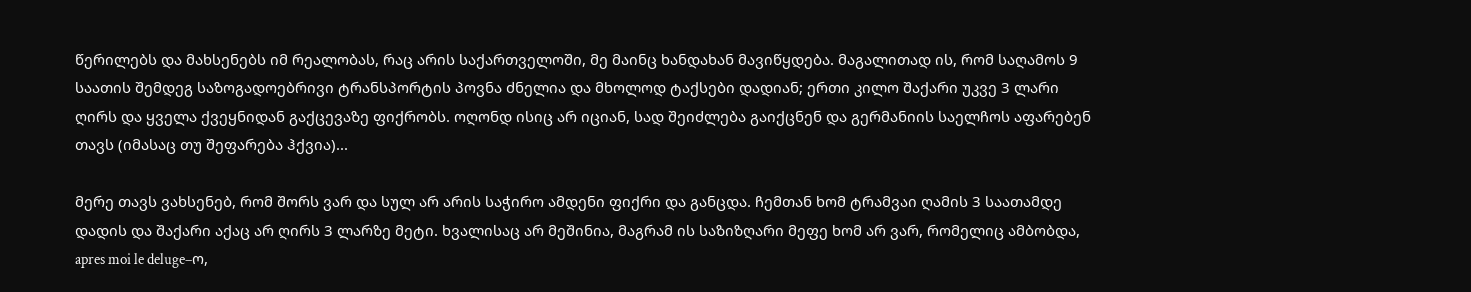წერილებს და მახსენებს იმ რეალობას, რაც არის საქართველოში, მე მაინც ხანდახან მავიწყდება. მაგალითად ის, რომ საღამოს 9 საათის შემდეგ საზოგადოებრივი ტრანსპორტის პოვნა ძნელია და მხოლოდ ტაქსები დადიან; ერთი კილო შაქარი უკვე 3 ლარი ღირს და ყველა ქვეყნიდან გაქცევაზე ფიქრობს. ოღონდ ისიც არ იციან, სად შეიძლება გაიქცნენ და გერმანიის საელჩოს აფარებენ თავს (იმასაც თუ შეფარება ჰქვია)...

მერე თავს ვახსენებ, რომ შორს ვარ და სულ არ არის საჭირო ამდენი ფიქრი და განცდა. ჩემთან ხომ ტრამვაი ღამის 3 საათამდე დადის და შაქარი აქაც არ ღირს 3 ლარზე მეტი. ხვალისაც არ მეშინია, მაგრამ ის საზიზღარი მეფე ხომ არ ვარ, რომელიც ამბობდა, apres moi le deluge–ო,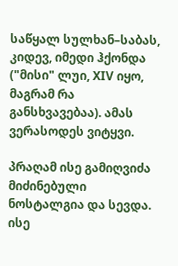საწყალ სულხან–საბას, კიდევ, იმედი ჰქონდა ("მისი" ლუი, XIV იყო, მაგრამ რა განსხვავებაა). ამას ვერასოდეს ვიტყვი.

პრაღამ ისე გამიღვიძა მიძინებული ნოსტალგია და სევდა. ისე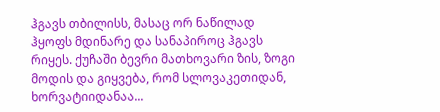ჰგავს თბილისს, მასაც ორ ნაწილად ჰყოფს მდინარე და სანაპიროც ჰგავს რიყეს. ქუჩაში ბევრი მათხოვარი ზის, ზოგი მოდის და გიყვება, რომ სლოვაკეთიდან, ხორვატიიდანაა...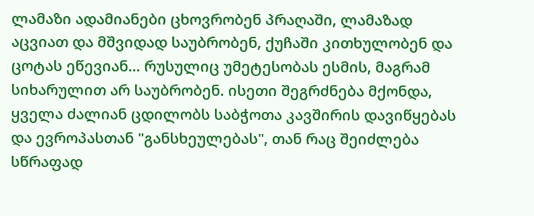ლამაზი ადამიანები ცხოვრობენ პრაღაში, ლამაზად აცვიათ და მშვიდად საუბრობენ, ქუჩაში კითხულობენ და ცოტას ეწევიან... რუსულიც უმეტესობას ესმის, მაგრამ სიხარულით არ საუბრობენ. ისეთი შეგრძნება მქონდა, ყველა ძალიან ცდილობს საბჭოთა კავშირის დავიწყებას და ევროპასთან "განსხეულებას", თან რაც შეიძლება სწრაფად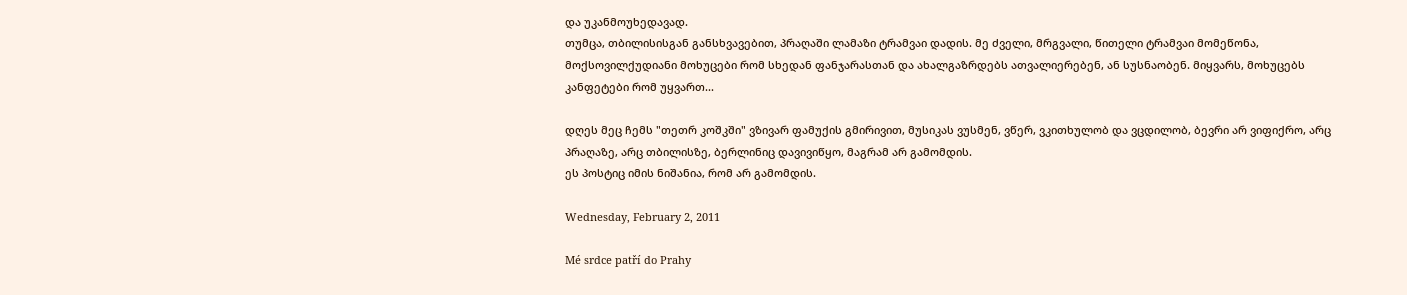და უკანმოუხედავად.
თუმცა, თბილისისგან განსხვავებით, პრაღაში ლამაზი ტრამვაი დადის. მე ძველი, მრგვალი, წითელი ტრამვაი მომეწონა, მოქსოვილქუდიანი მოხუცები რომ სხედან ფანჯარასთან და ახალგაზრდებს ათვალიერებენ, ან სუსნაობენ. მიყვარს, მოხუცებს კანფეტები რომ უყვართ...

დღეს მეც ჩემს "თეთრ კოშკში" ვზივარ ფამუქის გმირივით, მუსიკას ვუსმენ, ვწერ, ვკითხულობ და ვცდილობ, ბევრი არ ვიფიქრო, არც პრაღაზე, არც თბილისზე, ბერლინიც დავივიწყო, მაგრამ არ გამომდის.
ეს პოსტიც იმის ნიშანია, რომ არ გამომდის.

Wednesday, February 2, 2011

Mé srdce patří do Prahy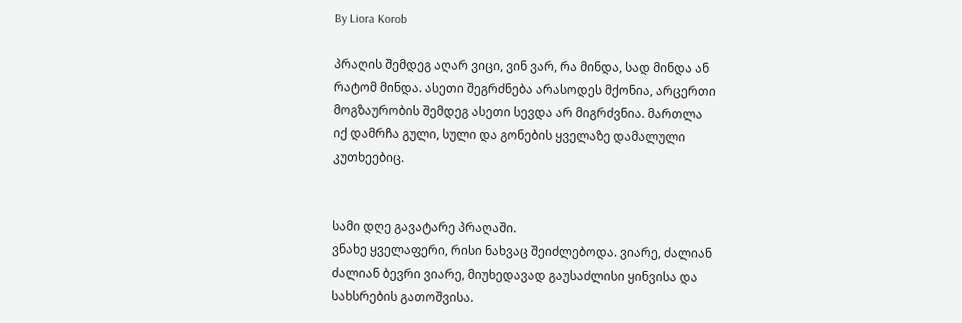By Liora Korob

პრაღის შემდეგ აღარ ვიცი, ვინ ვარ, რა მინდა, სად მინდა ან რატომ მინდა. ასეთი შეგრძნება არასოდეს მქონია, არცერთი მოგზაურობის შემდეგ ასეთი სევდა არ მიგრძვნია. მართლა იქ დამრჩა გული, სული და გონების ყველაზე დამალული კუთხეებიც.


სამი დღე გავატარე პრაღაში.
ვნახე ყველაფერი, რისი ნახვაც შეიძლებოდა. ვიარე, ძალიან ძალიან ბევრი ვიარე, მიუხედავად გაუსაძლისი ყინვისა და სახსრების გათოშვისა.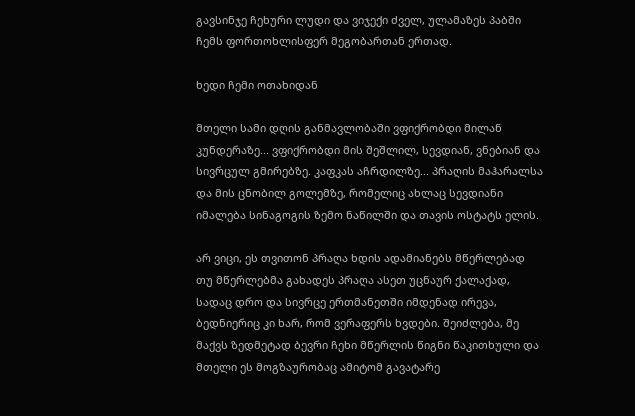გავსინჯე ჩეხური ლუდი და ვიჯექი ძველ, ულამაზეს პაბში ჩემს ფორთოხლისფერ მეგობართან ერთად.

ხედი ჩემი ოთახიდან

მთელი სამი დღის განმავლობაში ვფიქრობდი მილან კუნდერაზე... ვფიქრობდი მის შეშლილ, სევდიან, ვნებიან და სივრცულ გმირებზე. კაფკას აჩრდილზე... პრაღის მაჰარალსა და მის ცნობილ გოლემზე, რომელიც ახლაც სევდიანი იმალება სინაგოგის ზემო ნაწილში და თავის ოსტატს ელის.

არ ვიცი, ეს თვითონ პრაღა ხდის ადამიანებს მწერლებად თუ მწერლებმა გახადეს პრაღა ასეთ უცნაურ ქალაქად, სადაც დრო და სივრცე ერთმანეთში იმდენად ირევა, ბედნიერიც კი ხარ, რომ ვერაფერს ხვდები. შეიძლება, მე მაქვს ზედმეტად ბევრი ჩეხი მწერლის წიგნი წაკითხული და მთელი ეს მოგზაურობაც ამიტომ გავატარე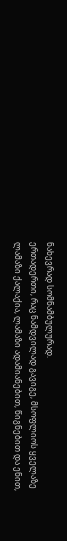ნახევრად სომნამბულურად.
ერთადერთი, რაც ნამდვილად გავიგე, მსოფლიოს ყველაზე ლამაზი ქალაქია, ლამაზი ადამიანებით, წიგნებით და ენით,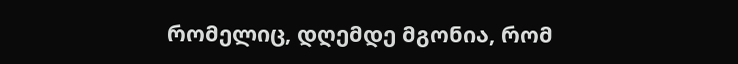რომელიც, დღემდე მგონია, რომ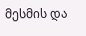მესმის და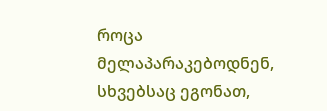როცა მელაპარაკებოდნენ, სხვებსაც ეგონათ,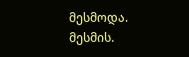მესმოდა.
მესმის.